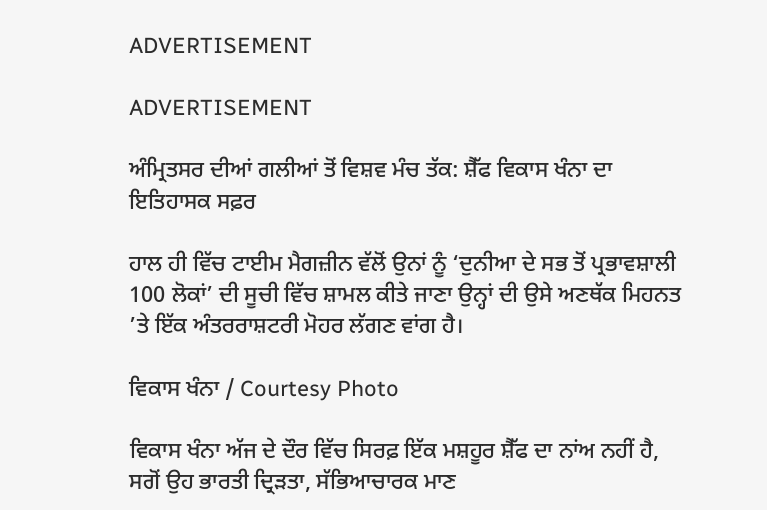ADVERTISEMENT

ADVERTISEMENT

ਅੰਮ੍ਰਿਤਸਰ ਦੀਆਂ ਗਲੀਆਂ ਤੋਂ ਵਿਸ਼ਵ ਮੰਚ ਤੱਕ: ਸ਼ੈੱਫ ਵਿਕਾਸ ਖੰਨਾ ਦਾ ਇਤਿਹਾਸਕ ਸਫ਼ਰ

ਹਾਲ ਹੀ ਵਿੱਚ ਟਾਈਮ ਮੈਗਜ਼ੀਨ ਵੱਲੋਂ ਉਨਾਂ ਨੂੰ ‘ਦੁਨੀਆ ਦੇ ਸਭ ਤੋਂ ਪ੍ਰਭਾਵਸ਼ਾਲੀ 100 ਲੋਕਾਂ’ ਦੀ ਸੂਚੀ ਵਿੱਚ ਸ਼ਾਮਲ ਕੀਤੇ ਜਾਣਾ ਉਨ੍ਹਾਂ ਦੀ ਉਸੇ ਅਣਥੱਕ ਮਿਹਨਤ ’ਤੇ ਇੱਕ ਅੰਤਰਰਾਸ਼ਟਰੀ ਮੋਹਰ ਲੱਗਣ ਵਾਂਗ ਹੈ।

ਵਿਕਾਸ ਖੰਨਾ / Courtesy Photo

ਵਿਕਾਸ ਖੰਨਾ ਅੱਜ ਦੇ ਦੌਰ ਵਿੱਚ ਸਿਰਫ਼ ਇੱਕ ਮਸ਼ਹੂਰ ਸ਼ੈੱਫ ਦਾ ਨਾਂਅ ਨਹੀਂ ਹੈ, ਸਗੋਂ ਉਹ ਭਾਰਤੀ ਦ੍ਰਿੜਤਾ, ਸੱਭਿਆਚਾਰਕ ਮਾਣ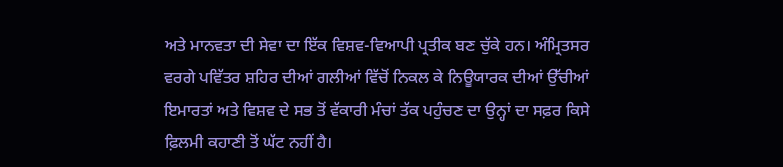ਅਤੇ ਮਾਨਵਤਾ ਦੀ ਸੇਵਾ ਦਾ ਇੱਕ ਵਿਸ਼ਵ-ਵਿਆਪੀ ਪ੍ਰਤੀਕ ਬਣ ਚੁੱਕੇ ਹਨ। ਅੰਮ੍ਰਿਤਸਰ ਵਰਗੇ ਪਵਿੱਤਰ ਸ਼ਹਿਰ ਦੀਆਂ ਗਲੀਆਂ ਵਿੱਚੋਂ ਨਿਕਲ ਕੇ ਨਿਊਯਾਰਕ ਦੀਆਂ ਉੱਚੀਆਂ ਇਮਾਰਤਾਂ ਅਤੇ ਵਿਸ਼ਵ ਦੇ ਸਭ ਤੋਂ ਵੱਕਾਰੀ ਮੰਚਾਂ ਤੱਕ ਪਹੁੰਚਣ ਦਾ ਉਨ੍ਹਾਂ ਦਾ ਸਫ਼ਰ ਕਿਸੇ ਫ਼ਿਲਮੀ ਕਹਾਣੀ ਤੋਂ ਘੱਟ ਨਹੀਂ ਹੈ।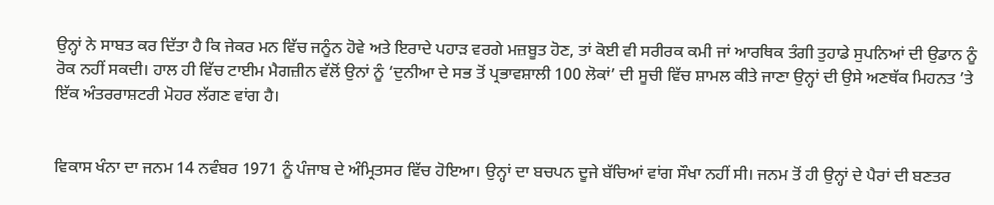ਉਨ੍ਹਾਂ ਨੇ ਸਾਬਤ ਕਰ ਦਿੱਤਾ ਹੈ ਕਿ ਜੇਕਰ ਮਨ ਵਿੱਚ ਜਨੂੰਨ ਹੋਵੇ ਅਤੇ ਇਰਾਦੇ ਪਹਾੜ ਵਰਗੇ ਮਜ਼ਬੂਤ ਹੋਣ, ਤਾਂ ਕੋਈ ਵੀ ਸਰੀਰਕ ਕਮੀ ਜਾਂ ਆਰਥਿਕ ਤੰਗੀ ਤੁਹਾਡੇ ਸੁਪਨਿਆਂ ਦੀ ਉਡਾਨ ਨੂੰ ਰੋਕ ਨਹੀਂ ਸਕਦੀ। ਹਾਲ ਹੀ ਵਿੱਚ ਟਾਈਮ ਮੈਗਜ਼ੀਨ ਵੱਲੋਂ ਉਨਾਂ ਨੂੰ ‘ਦੁਨੀਆ ਦੇ ਸਭ ਤੋਂ ਪ੍ਰਭਾਵਸ਼ਾਲੀ 100 ਲੋਕਾਂ’ ਦੀ ਸੂਚੀ ਵਿੱਚ ਸ਼ਾਮਲ ਕੀਤੇ ਜਾਣਾ ਉਨ੍ਹਾਂ ਦੀ ਉਸੇ ਅਣਥੱਕ ਮਿਹਨਤ ’ਤੇ ਇੱਕ ਅੰਤਰਰਾਸ਼ਟਰੀ ਮੋਹਰ ਲੱਗਣ ਵਾਂਗ ਹੈ।


ਵਿਕਾਸ ਖੰਨਾ ਦਾ ਜਨਮ 14 ਨਵੰਬਰ 1971 ਨੂੰ ਪੰਜਾਬ ਦੇ ਅੰਮ੍ਰਿਤਸਰ ਵਿੱਚ ਹੋਇਆ। ਉਨ੍ਹਾਂ ਦਾ ਬਚਪਨ ਦੂਜੇ ਬੱਚਿਆਂ ਵਾਂਗ ਸੌਖਾ ਨਹੀਂ ਸੀ। ਜਨਮ ਤੋਂ ਹੀ ਉਨ੍ਹਾਂ ਦੇ ਪੈਰਾਂ ਦੀ ਬਣਤਰ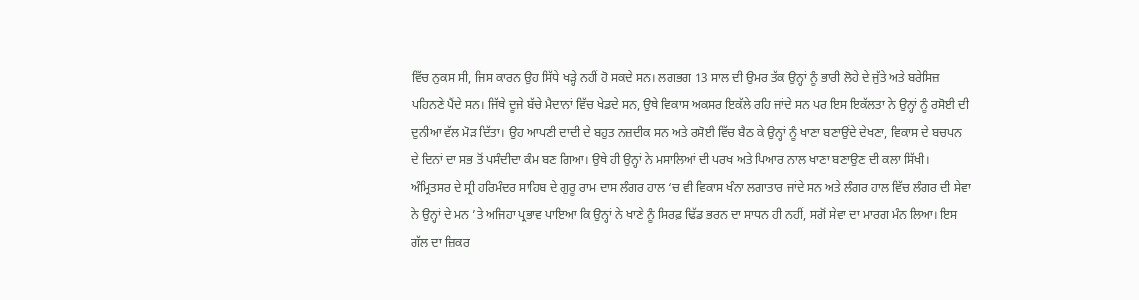ਵਿੱਚ ਨੁਕਸ ਸੀ, ਜਿਸ ਕਾਰਨ ਉਹ ਸਿੱਧੇ ਖੜ੍ਹੇ ਨਹੀਂ ਹੋ ਸਕਦੇ ਸਨ। ਲਗਭਗ 13 ਸਾਲ ਦੀ ਉਮਰ ਤੱਕ ਉਨ੍ਹਾਂ ਨੂੰ ਭਾਰੀ ਲੋਹੇ ਦੇ ਜੁੱਤੇ ਅਤੇ ਬਰੇਸਿਜ਼ ਪਹਿਨਣੇ ਪੈਂਦੇ ਸਨ। ਜਿੱਥੇ ਦੂਜੇ ਬੱਚੇ ਮੈਦਾਨਾਂ ਵਿੱਚ ਖੇਡਦੇ ਸਨ, ਉਥੇ ਵਿਕਾਸ ਅਕਸਰ ਇਕੱਲੇ ਰਹਿ ਜਾਂਦੇ ਸਨ ਪਰ ਇਸ ਇਕੱਲਤਾ ਨੇ ਉਨ੍ਹਾਂ ਨੂੰ ਰਸੋਈ ਦੀ ਦੁਨੀਆ ਵੱਲ ਮੋੜ ਦਿੱਤਾ। ਉਹ ਆਪਣੀ ਦਾਦੀ ਦੇ ਬਹੁਤ ਨਜ਼ਦੀਕ ਸਨ ਅਤੇ ਰਸੋਈ ਵਿੱਚ ਬੈਠ ਕੇ ਉਨ੍ਹਾਂ ਨੂੰ ਖਾਣਾ ਬਣਾਉਂਦੇ ਦੇਖਣਾ, ਵਿਕਾਸ ਦੇ ਬਚਪਨ ਦੇ ਦਿਨਾਂ ਦਾ ਸਭ ਤੋਂ ਪਸੰਦੀਦਾ ਕੰਮ ਬਣ ਗਿਆ। ਉਥੇ ਹੀ ਉਨ੍ਹਾਂ ਨੇ ਮਸਾਲਿਆਂ ਦੀ ਪਰਖ ਅਤੇ ਪਿਆਰ ਨਾਲ ਖਾਣਾ ਬਣਾਉਣ ਦੀ ਕਲਾ ਸਿੱਖੀ। ਅੰਮ੍ਰਿਤਸਰ ਦੇ ਸ੍ਰੀ ਹਰਿਮੰਦਰ ਸਾਹਿਬ ਦੇ ਗੁਰੂ ਰਾਮ ਦਾਸ ਲੰਗਰ ਹਾਲ ‘ਚ ਵੀ ਵਿਕਾਸ ਖੰਨਾ ਲਗਾਤਾਰ ਜਾਂਦੇ ਸਨ ਅਤੇ ਲੰਗਰ ਹਾਲ ਵਿੱਚ ਲੰਗਰ ਦੀ ਸੇਵਾ ਨੇ ਉਨ੍ਹਾਂ ਦੇ ਮਨ ’ਤੇ ਅਜਿਹਾ ਪ੍ਰਭਾਵ ਪਾਇਆ ਕਿ ਉਨ੍ਹਾਂ ਨੇ ਖਾਣੇ ਨੂੰ ਸਿਰਫ਼ ਢਿੱਡ ਭਰਨ ਦਾ ਸਾਧਨ ਹੀ ਨਹੀਂ, ਸਗੋਂ ਸੇਵਾ ਦਾ ਮਾਰਗ ਮੰਨ ਲਿਆ। ਇਸ ਗੱਲ ਦਾ ਜ਼ਿਕਰ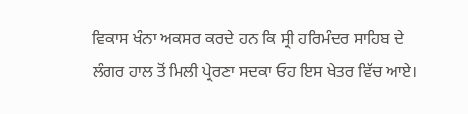ਵਿਕਾਸ ਖੰਨਾ ਅਕਸਰ ਕਰਦੇ ਹਨ ਕਿ ਸ੍ਰੀ ਹਰਿਮੰਦਰ ਸਾਹਿਬ ਦੇ ਲੰਗਰ ਹਾਲ ਤੋਂ ਮਿਲੀ ਪ੍ਰੇਰਣਾ ਸਦਕਾ ਓਹ ਇਸ ਖੇਤਰ ਵਿੱਚ ਆਏ।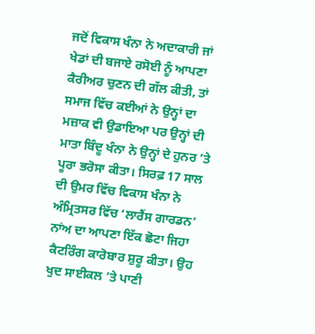ਜਦੋਂ ਵਿਕਾਸ ਖੰਨਾ ਨੇ ਅਦਾਕਾਰੀ ਜਾਂ ਖੇਡਾਂ ਦੀ ਬਜਾਏ ਰਸੋਈ ਨੂੰ ਆਪਣਾ ਕੈਰੀਅਰ ਚੁਣਨ ਦੀ ਗੱਲ ਕੀਤੀ, ਤਾਂ ਸਮਾਜ ਵਿੱਚ ਕਈਆਂ ਨੇ ਉਨ੍ਹਾਂ ਦਾ ਮਜ਼ਾਕ ਵੀ ਉਡਾਇਆ ਪਰ ਉਨ੍ਹਾਂ ਦੀ ਮਾਤਾ ਬਿੰਦੂ ਖੰਨਾ ਨੇ ਉਨ੍ਹਾਂ ਦੇ ਹੁਨਰ ’ਤੇ ਪੂਰਾ ਭਰੋਸਾ ਕੀਤਾ। ਸਿਰਫ਼ 17 ਸਾਲ ਦੀ ਉਮਰ ਵਿੱਚ ਵਿਕਾਸ ਖੰਨਾ ਨੇ ਅੰਮ੍ਰਿਤਸਰ ਵਿੱਚ ‘ਲਾਰੈਂਸ ਗਾਰਡਨ’ ਨਾਂਅ ਦਾ ਆਪਣਾ ਇੱਕ ਛੋਟਾ ਜਿਹਾ ਕੈਟਰਿੰਗ ਕਾਰੋਬਾਰ ਸ਼ੁਰੂ ਕੀਤਾ। ਉਹ ਖੁਦ ਸਾਈਕਲ ’ਤੇ ਪਾਣੀ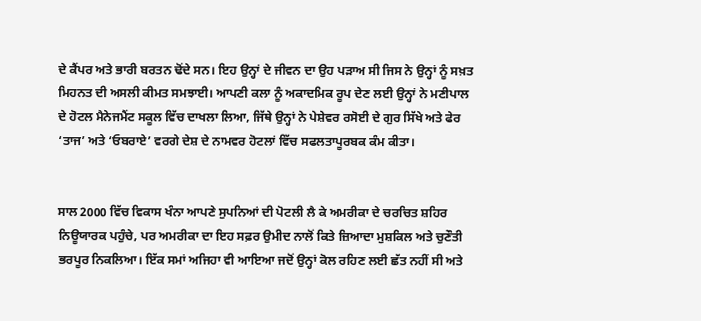ਦੇ ਕੈਂਪਰ ਅਤੇ ਭਾਰੀ ਬਰਤਨ ਢੋਂਦੇ ਸਨ। ਇਹ ਉਨ੍ਹਾਂ ਦੇ ਜੀਵਨ ਦਾ ਉਹ ਪੜਾਅ ਸੀ ਜਿਸ ਨੇ ਉਨ੍ਹਾਂ ਨੂੰ ਸਖ਼ਤ ਮਿਹਨਤ ਦੀ ਅਸਲੀ ਕੀਮਤ ਸਮਝਾਈ। ਆਪਣੀ ਕਲਾ ਨੂੰ ਅਕਾਦਮਿਕ ਰੂਪ ਦੇਣ ਲਈ ਉਨ੍ਹਾਂ ਨੇ ਮਣੀਪਾਲ ਦੇ ਹੋਟਲ ਮੈਨੇਜਮੈਂਟ ਸਕੂਲ ਵਿੱਚ ਦਾਖਲਾ ਲਿਆ, ਜਿੱਥੇ ਉਨ੍ਹਾਂ ਨੇ ਪੇਸ਼ੇਵਰ ਰਸੋਈ ਦੇ ਗੁਰ ਸਿੱਖੇ ਅਤੇ ਫੇਰ ‘ਤਾਜ’ ਅਤੇ ‘ਓਬਰਾਏ’ ਵਰਗੇ ਦੇਸ਼ ਦੇ ਨਾਮਵਰ ਹੋਟਲਾਂ ਵਿੱਚ ਸਫਲਤਾਪੂਰਬਕ ਕੰਮ ਕੀਤਾ।


ਸਾਲ 2000 ਵਿੱਚ ਵਿਕਾਸ ਖੰਨਾ ਆਪਣੇ ਸੁਪਨਿਆਂ ਦੀ ਪੋਟਲੀ ਲੈ ਕੇ ਅਮਰੀਕਾ ਦੇ ਚਰਚਿਤ ਸ਼ਹਿਰ ਨਿਊਯਾਰਕ ਪਹੁੰਚੇ, ਪਰ ਅਮਰੀਕਾ ਦਾ ਇਹ ਸਫ਼ਰ ਉਮੀਦ ਨਾਲੋਂ ਕਿਤੇ ਜ਼ਿਆਦਾ ਮੁਸ਼ਕਿਲ ਅਤੇ ਚੁਣੌਤੀ ਭਰਪੂਰ ਨਿਕਲਿਆ। ਇੱਕ ਸਮਾਂ ਅਜਿਹਾ ਵੀ ਆਇਆ ਜਦੋਂ ਉਨ੍ਹਾਂ ਕੋਲ ਰਹਿਣ ਲਈ ਛੱਤ ਨਹੀਂ ਸੀ ਅਤੇ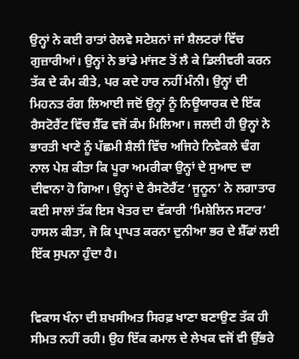ਉਨ੍ਹਾਂ ਨੇ ਕਈ ਰਾਤਾਂ ਰੇਲਵੇ ਸਟੇਸ਼ਨਾਂ ਜਾਂ ਸ਼ੈਲਟਰਾਂ ਵਿੱਚ ਗੁਜ਼ਾਰੀਆਂ। ਉਨ੍ਹਾਂ ਨੇ ਭਾਂਡੇ ਮਾਂਜਣ ਤੋਂ ਲੈ ਕੇ ਡਿਲੀਵਰੀ ਕਰਨ ਤੱਕ ਦੇ ਕੰਮ ਕੀਤੇ, ਪਰ ਕਦੇ ਹਾਰ ਨਹੀਂ ਮੰਨੀ। ਉਨ੍ਹਾਂ ਦੀ ਮਿਹਨਤ ਰੰਗ ਲਿਆਈ ਜਦੋਂ ਉਨ੍ਹਾਂ ਨੂੰ ਨਿਊਯਾਰਕ ਦੇ ਇੱਕ ਰੈਸਟੋਰੈਂਟ ਵਿੱਚ ਸ਼ੈੱਫ ਵਜੋਂ ਕੰਮ ਮਿਲਿਆ। ਜਲਦੀ ਹੀ ਉਨ੍ਹਾਂ ਨੇ ਭਾਰਤੀ ਖਾਣੇ ਨੂੰ ਪੱਛਮੀ ਸ਼ੈਲੀ ਵਿੱਚ ਅਜਿਹੇ ਨਿਵੇਕਲੇ ਢੰਗ ਨਾਲ ਪੇਸ਼ ਕੀਤਾ ਕਿ ਪੂਰਾ ਅਮਰੀਕਾ ਉਨ੍ਹਾਂ ਦੇ ਸੁਆਦ ਦਾ ਦੀਵਾਨਾ ਹੋ ਗਿਆ। ਉਨ੍ਹਾਂ ਦੇ ਰੈਸਟੋਰੈਂਟ ‘ਜੂਨੂਨ’ ਨੇ ਲਗਾਤਾਰ ਕਈ ਸਾਲਾਂ ਤੱਕ ਇਸ ਖੇਤਰ ਦਾ ਵੱਕਾਰੀ ‘ਮਿਸ਼ੇਲਿਨ ਸਟਾਰ’ ਹਾਸਲ ਕੀਤਾ, ਜੋ ਕਿ ਪ੍ਰਾਪਤ ਕਰਨਾ ਦੁਨੀਆ ਭਰ ਦੇ ਸ਼ੈੱਫਾਂ ਲਈ ਇੱਕ ਸੁਪਨਾ ਹੁੰਦਾ ਹੈ।


ਵਿਕਾਸ ਖੰਨਾ ਦੀ ਸ਼ਖਸੀਅਤ ਸਿਰਫ਼ ਖਾਣਾ ਬਣਾਉਣ ਤੱਕ ਹੀ ਸੀਮਤ ਨਹੀਂ ਰਹੀ। ਉਹ ਇੱਕ ਕਮਾਲ ਦੇ ਲੇਖਕ ਵਜੋਂ ਵੀ ਉੱਭਰੇ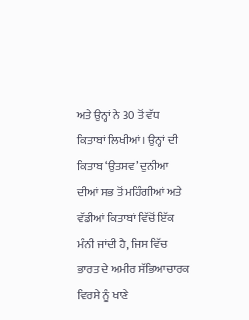ਅਤੇ ਉਨ੍ਹਾਂ ਨੇ 30 ਤੋਂ ਵੱਧ ਕਿਤਾਬਾਂ ਲਿਖੀਆਂ। ਉਨ੍ਹਾਂ ਦੀ ਕਿਤਾਬ ‘ਉਤਸਵ’ ਦੁਨੀਆ ਦੀਆਂ ਸਭ ਤੋਂ ਮਹਿੰਗੀਆਂ ਅਤੇ ਵੱਡੀਆਂ ਕਿਤਾਬਾਂ ਵਿੱਚੋਂ ਇੱਕ ਮੰਨੀ ਜਾਂਦੀ ਹੈ, ਜਿਸ ਵਿੱਚ ਭਾਰਤ ਦੇ ਅਮੀਰ ਸੱਭਿਆਚਾਰਕ ਵਿਰਸੇ ਨੂੰ ਖਾਣੇ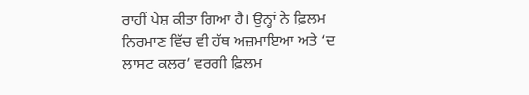ਰਾਹੀਂ ਪੇਸ਼ ਕੀਤਾ ਗਿਆ ਹੈ। ਉਨ੍ਹਾਂ ਨੇ ਫ਼ਿਲਮ ਨਿਰਮਾਣ ਵਿੱਚ ਵੀ ਹੱਥ ਅਜ਼ਮਾਇਆ ਅਤੇ ‘ਦ ਲਾਸਟ ਕਲਰ’ ਵਰਗੀ ਫ਼ਿਲਮ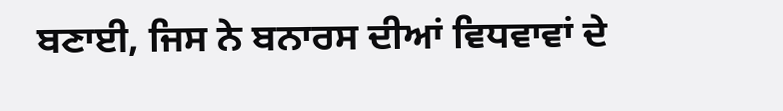ਬਣਾਈ, ਜਿਸ ਨੇ ਬਨਾਰਸ ਦੀਆਂ ਵਿਧਵਾਵਾਂ ਦੇ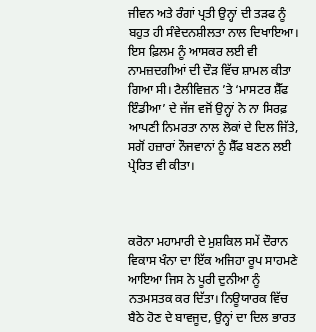ਜੀਵਨ ਅਤੇ ਰੰਗਾਂ ਪ੍ਰਤੀ ਉਨ੍ਹਾਂ ਦੀ ਤੜਫ ਨੂੰ ਬਹੁਤ ਹੀ ਸੰਵੇਦਨਸ਼ੀਲਤਾ ਨਾਲ ਦਿਖਾਇਆ। ਇਸ ਫ਼ਿਲਮ ਨੂੰ ਆਸਕਰ ਲਈ ਵੀ ਨਾਮਜ਼ਦਗੀਆਂ ਦੀ ਦੌੜ ਵਿੱਚ ਸ਼ਾਮਲ ਕੀਤਾ ਗਿਆ ਸੀ। ਟੈਲੀਵਿਜ਼ਨ ’ਤੇ ‘ਮਾਸਟਰ ਸ਼ੈੱਫ ਇੰਡੀਆ’ ਦੇ ਜੱਜ ਵਜੋਂ ਉਨ੍ਹਾਂ ਨੇ ਨਾ ਸਿਰਫ਼ ਆਪਣੀ ਨਿਮਰਤਾ ਨਾਲ ਲੋਕਾਂ ਦੇ ਦਿਲ ਜਿੱਤੇ, ਸਗੋਂ ਹਜ਼ਾਰਾਂ ਨੌਜਵਾਨਾਂ ਨੂੰ ਸ਼ੈੱਫ ਬਣਨ ਲਈ ਪ੍ਰੇਰਿਤ ਵੀ ਕੀਤਾ।



ਕਰੋਨਾ ਮਹਾਮਾਰੀ ਦੇ ਮੁਸ਼ਕਿਲ ਸਮੇਂ ਦੌਰਾਨ ਵਿਕਾਸ ਖੰਨਾ ਦਾ ਇੱਕ ਅਜਿਹਾ ਰੂਪ ਸਾਹਮਣੇ ਆਇਆ ਜਿਸ ਨੇ ਪੂਰੀ ਦੁਨੀਆ ਨੂੰ ਨਤਮਸਤਕ ਕਰ ਦਿੱਤਾ। ਨਿਊਯਾਰਕ ਵਿੱਚ ਬੈਠੇ ਹੋਣ ਦੇ ਬਾਵਜੂਦ, ਉਨ੍ਹਾਂ ਦਾ ਦਿਲ ਭਾਰਤ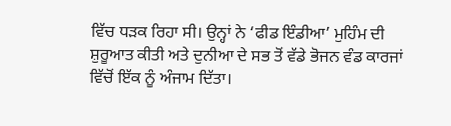ਵਿੱਚ ਧੜਕ ਰਿਹਾ ਸੀ। ਉਨ੍ਹਾਂ ਨੇ ‘ਫੀਡ ਇੰਡੀਆ’ ਮੁਹਿੰਮ ਦੀ ਸ਼ੁਰੂਆਤ ਕੀਤੀ ਅਤੇ ਦੁਨੀਆ ਦੇ ਸਭ ਤੋਂ ਵੱਡੇ ਭੋਜਨ ਵੰਡ ਕਾਰਜਾਂ ਵਿੱਚੋਂ ਇੱਕ ਨੂੰ ਅੰਜਾਮ ਦਿੱਤਾ।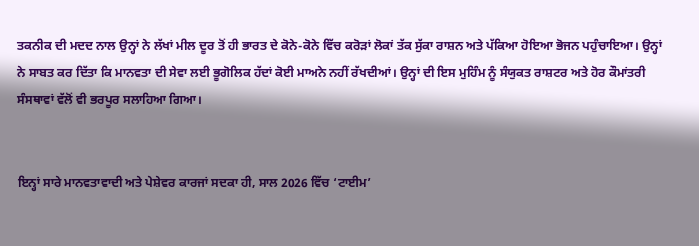ਤਕਨੀਕ ਦੀ ਮਦਦ ਨਾਲ ਉਨ੍ਹਾਂ ਨੇ ਲੱਖਾਂ ਮੀਲ ਦੂਰ ਤੋਂ ਹੀ ਭਾਰਤ ਦੇ ਕੋਨੇ-ਕੋਨੇ ਵਿੱਚ ਕਰੋੜਾਂ ਲੋਕਾਂ ਤੱਕ ਸੁੱਕਾ ਰਾਸ਼ਨ ਅਤੇ ਪੱਕਿਆ ਹੋਇਆ ਭੋਜਨ ਪਹੁੰਚਾਇਆ। ਉਨ੍ਹਾਂ ਨੇ ਸਾਬਤ ਕਰ ਦਿੱਤਾ ਕਿ ਮਾਨਵਤਾ ਦੀ ਸੇਵਾ ਲਈ ਭੂਗੋਲਿਕ ਹੱਦਾਂ ਕੋਈ ਮਾਅਨੇ ਨਹੀਂ ਰੱਖਦੀਆਂ। ਉਨ੍ਹਾਂ ਦੀ ਇਸ ਮੁਹਿੰਮ ਨੂੰ ਸੰਯੁਕਤ ਰਾਸ਼ਟਰ ਅਤੇ ਹੋਰ ਕੌਮਾਂਤਰੀ ਸੰਸਥਾਵਾਂ ਵੱਲੋਂ ਵੀ ਭਰਪੂਰ ਸਲਾਹਿਆ ਗਿਆ।


ਇਨ੍ਹਾਂ ਸਾਰੇ ਮਾਨਵਤਾਵਾਦੀ ਅਤੇ ਪੇਸ਼ੇਵਰ ਕਾਰਜਾਂ ਸਦਕਾ ਹੀ, ਸਾਲ 2026 ਵਿੱਚ ‘ਟਾਈਮ’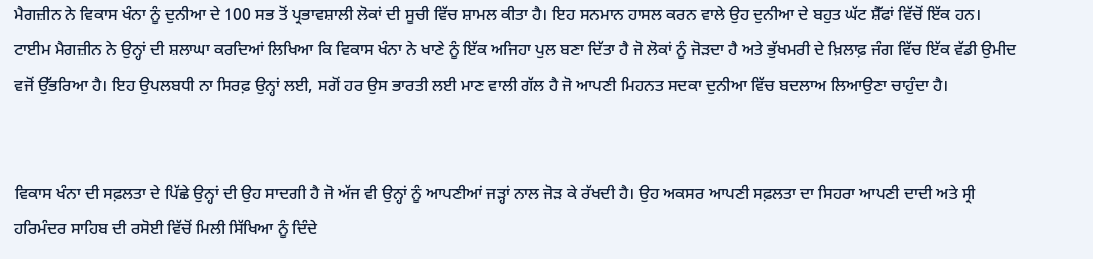ਮੈਗਜ਼ੀਨ ਨੇ ਵਿਕਾਸ ਖੰਨਾ ਨੂੰ ਦੁਨੀਆ ਦੇ 100 ਸਭ ਤੋਂ ਪ੍ਰਭਾਵਸ਼ਾਲੀ ਲੋਕਾਂ ਦੀ ਸੂਚੀ ਵਿੱਚ ਸ਼ਾਮਲ ਕੀਤਾ ਹੈ। ਇਹ ਸਨਮਾਨ ਹਾਸਲ ਕਰਨ ਵਾਲੇ ਉਹ ਦੁਨੀਆ ਦੇ ਬਹੁਤ ਘੱਟ ਸ਼ੈੱਫਾਂ ਵਿੱਚੋਂ ਇੱਕ ਹਨ। ਟਾਈਮ ਮੈਗਜ਼ੀਨ ਨੇ ਉਨ੍ਹਾਂ ਦੀ ਸ਼ਲਾਘਾ ਕਰਦਿਆਂ ਲਿਖਿਆ ਕਿ ਵਿਕਾਸ ਖੰਨਾ ਨੇ ਖਾਣੇ ਨੂੰ ਇੱਕ ਅਜਿਹਾ ਪੁਲ ਬਣਾ ਦਿੱਤਾ ਹੈ ਜੋ ਲੋਕਾਂ ਨੂੰ ਜੋੜਦਾ ਹੈ ਅਤੇ ਭੁੱਖਮਰੀ ਦੇ ਖ਼ਿਲਾਫ਼ ਜੰਗ ਵਿੱਚ ਇੱਕ ਵੱਡੀ ਉਮੀਦ ਵਜੋਂ ਉੱਭਰਿਆ ਹੈ। ਇਹ ਉਪਲਬਧੀ ਨਾ ਸਿਰਫ਼ ਉਨ੍ਹਾਂ ਲਈ, ਸਗੋਂ ਹਰ ਉਸ ਭਾਰਤੀ ਲਈ ਮਾਣ ਵਾਲੀ ਗੱਲ ਹੈ ਜੋ ਆਪਣੀ ਮਿਹਨਤ ਸਦਕਾ ਦੁਨੀਆ ਵਿੱਚ ਬਦਲਾਅ ਲਿਆਉਣਾ ਚਾਹੁੰਦਾ ਹੈ।


ਵਿਕਾਸ ਖੰਨਾ ਦੀ ਸਫ਼ਲਤਾ ਦੇ ਪਿੱਛੇ ਉਨ੍ਹਾਂ ਦੀ ਉਹ ਸਾਦਗੀ ਹੈ ਜੋ ਅੱਜ ਵੀ ਉਨ੍ਹਾਂ ਨੂੰ ਆਪਣੀਆਂ ਜੜ੍ਹਾਂ ਨਾਲ ਜੋੜ ਕੇ ਰੱਖਦੀ ਹੈ। ਉਹ ਅਕਸਰ ਆਪਣੀ ਸਫ਼ਲਤਾ ਦਾ ਸਿਹਰਾ ਆਪਣੀ ਦਾਦੀ ਅਤੇ ਸ੍ਰੀ ਹਰਿਮੰਦਰ ਸਾਹਿਬ ਦੀ ਰਸੋਈ ਵਿੱਚੋਂ ਮਿਲੀ ਸਿੱਖਿਆ ਨੂੰ ਦਿੰਦੇ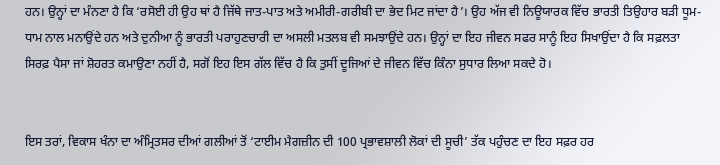ਹਨ। ਉਨ੍ਹਾਂ ਦਾ ਮੰਨਣਾ ਹੈ ਕਿ ‘ਰਸੋਈ ਹੀ ਉਹ ਥਾਂ ਹੈ ਜਿੱਥੇ ਜਾਤ-ਪਾਤ ਅਤੇ ਅਮੀਰੀ-ਗਰੀਬੀ ਦਾ ਭੇਦ ਮਿਟ ਜਾਂਦਾ ਹੈ’। ਉਹ ਅੱਜ ਵੀ ਨਿਊਯਾਰਕ ਵਿੱਚ ਭਾਰਤੀ ਤਿਉਹਾਰ ਬੜੀ ਧੂਮ-ਧਾਮ ਨਾਲ ਮਨਾਉਂਦੇ ਹਨ ਅਤੇ ਦੁਨੀਆ ਨੂੰ ਭਾਰਤੀ ਪਰਾਹੁਣਚਾਰੀ ਦਾ ਅਸਲੀ ਮਤਲਬ ਵੀ ਸਮਝਾਉਂਦੇ ਹਨ। ਉਨ੍ਹਾਂ ਦਾ ਇਹ ਜੀਵਨ ਸਫਰ ਸਾਨੂੰ ਇਹ ਸਿਖਾਉਂਦਾ ਹੈ ਕਿ ਸਫ਼ਲਤਾ ਸਿਰਫ਼ ਪੈਸਾ ਜਾਂ ਸ਼ੋਹਰਤ ਕਮਾਉਣਾ ਨਹੀਂ ਹੈ, ਸਗੋਂ ਇਹ ਇਸ ਗੱਲ ਵਿੱਚ ਹੈ ਕਿ ਤੁਸੀਂ ਦੂਜਿਆਂ ਦੇ ਜੀਵਨ ਵਿੱਚ ਕਿੰਨਾ ਸੁਧਾਰ ਲਿਆ ਸਕਦੇ ਹੋ।


ਇਸ ਤਰਾਂ, ਵਿਕਾਸ ਖੰਨਾ ਦਾ ਅੰਮ੍ਰਿਤਸਰ ਦੀਆਂ ਗਲੀਆਂ ਤੋਂ ‘ਟਾਈਮ ਮੈਗਜ਼ੀਨ ਦੀ 100 ਪ੍ਰਭਾਵਸ਼ਾਲੀ ਲੋਕਾਂ ਦੀ ਸੂਚੀ’ ਤੱਕ ਪਹੁੰਚਣ ਦਾ ਇਹ ਸਫ਼ਰ ਹਰ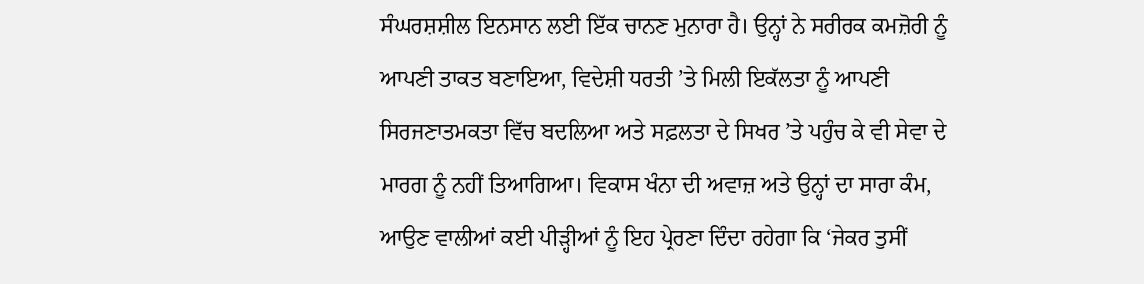ਸੰਘਰਸ਼ਸ਼ੀਲ ਇਨਸਾਨ ਲਈ ਇੱਕ ਚਾਨਣ ਮੁਨਾਰਾ ਹੈ। ਉਨ੍ਹਾਂ ਨੇ ਸਰੀਰਕ ਕਮਜ਼ੋਰੀ ਨੂੰ ਆਪਣੀ ਤਾਕਤ ਬਣਾਇਆ, ਵਿਦੇਸ਼ੀ ਧਰਤੀ ’ਤੇ ਮਿਲੀ ਇਕੱਲਤਾ ਨੂੰ ਆਪਣੀ ਸਿਰਜਣਾਤਮਕਤਾ ਵਿੱਚ ਬਦਲਿਆ ਅਤੇ ਸਫ਼ਲਤਾ ਦੇ ਸਿਖਰ ’ਤੇ ਪਹੁੰਚ ਕੇ ਵੀ ਸੇਵਾ ਦੇ ਮਾਰਗ ਨੂੰ ਨਹੀਂ ਤਿਆਗਿਆ। ਵਿਕਾਸ ਖੰਨਾ ਦੀ ਅਵਾਜ਼ ਅਤੇ ਉਨ੍ਹਾਂ ਦਾ ਸਾਰਾ ਕੰਮ, ਆਉਣ ਵਾਲੀਆਂ ਕਈ ਪੀੜ੍ਹੀਆਂ ਨੂੰ ਇਹ ਪ੍ਰੇਰਣਾ ਦਿੰਦਾ ਰਹੇਗਾ ਕਿ ‘ਜੇਕਰ ਤੁਸੀਂ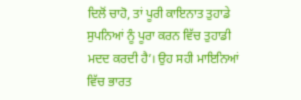ਦਿਲੋਂ ਚਾਹੋ, ਤਾਂ ਪੂਰੀ ਕਾਇਨਾਤ ਤੁਹਾਡੇ ਸੁਪਨਿਆਂ ਨੂੰ ਪੂਰਾ ਕਰਨ ਵਿੱਚ ਤੁਹਾਡੀ ਮਦਦ ਕਰਦੀ ਹੈ’। ਉਹ ਸਹੀ ਮਾਇਨਿਆਂ ਵਿੱਚ ਭਾਰਤ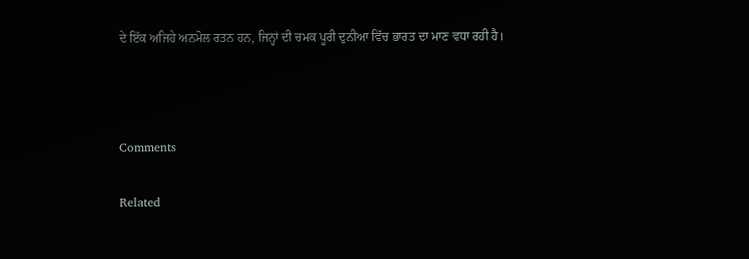ਦੇ ਇੱਕ ਅਜਿਹੇ ਅਨਮੋਲ ਰਤਨ ਹਨ, ਜਿਨ੍ਹਾਂ ਦੀ ਚਮਕ ਪੂਰੀ ਦੁਨੀਆ ਵਿੱਚ ਭਾਰਤ ਦਾ ਮਾਣ ਵਧਾ ਰਹੀ ਹੈ।



Comments

Related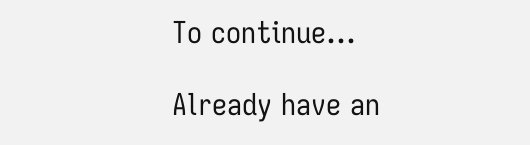To continue...

Already have an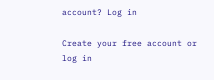account? Log in

Create your free account or log in